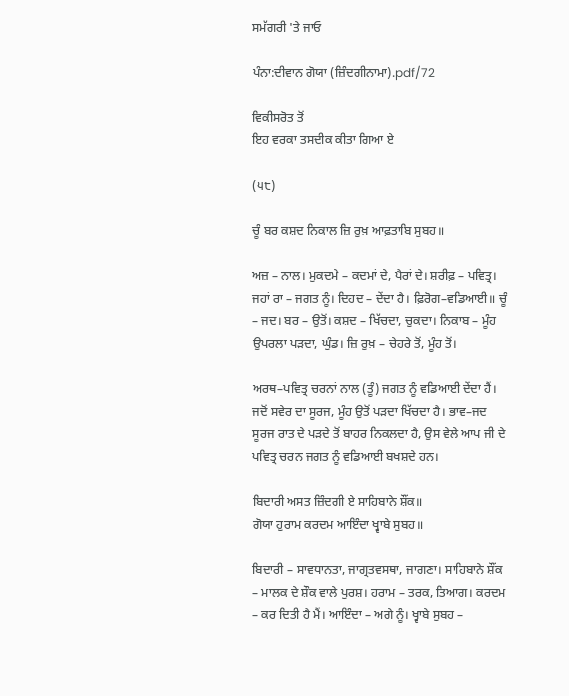ਸਮੱਗਰੀ 'ਤੇ ਜਾਓ

ਪੰਨਾ:ਦੀਵਾਨ ਗੋਯਾ (ਜ਼ਿੰਦਗੀਨਾਮਾ).pdf/72

ਵਿਕੀਸਰੋਤ ਤੋਂ
ਇਹ ਵਰਕਾ ਤਸਦੀਕ ਕੀਤਾ ਗਿਆ ਏ

(੫੮)

ਚੂੰ ਬਰ ਕਸ਼ਦ ਨਿਕਾਲ ਜ਼ਿ ਰੁਖ਼ ਆਫ਼ਤਾਬਿ ਸੁਬਹ॥

ਅਜ਼ – ਨਾਲ। ਮੁਕਦਮੇ – ਕਦਮਾਂ ਦੇ, ਪੈਰਾਂ ਦੇ। ਸ਼ਰੀਫ਼ – ਪਵਿਤ੍ਰ। ਜਹਾਂ ਰਾ – ਜਗਤ ਨੂੰ। ਦਿਹਦ – ਦੇਂਦਾ ਹੈ। ਫ਼ਿਰੋਗ–ਵਡਿਆਈ॥ ਚੂੰ – ਜਦ। ਬਰ – ਉਤੋਂ। ਕਸ਼ਦ – ਖਿੱਚਦਾ, ਚੁਕਦਾ। ਨਿਕਾਬ – ਮੂੰਹ ਉਪਰਲਾ ਪੜਦਾ, ਘੁੰਡ। ਜ਼ਿ ਰੁਖ਼ – ਚੇਹਰੇ ਤੋਂ, ਮੂੰਹ ਤੋਂ।

ਅਰਥ–ਪਵਿਤ੍ਰ ਚਰਨਾਂ ਨਾਲ (ਤੂੰ) ਜਗਤ ਨੂੰ ਵਡਿਆਈ ਦੇਂਦਾ ਹੈਂ। ਜਦੋਂ ਸਵੇਰ ਦਾ ਸੂਰਜ, ਮੂੰਹ ਉਤੋਂ ਪੜਦਾ ਖਿੱਚਦਾ ਹੈ। ਭਾਵ–ਜਦ ਸੂਰਜ ਰਾਤ ਦੇ ਪੜਦੇ ਤੋਂ ਬਾਹਰ ਨਿਕਲਦਾ ਹੈ, ਉਸ ਵੇਲੇ ਆਪ ਜੀ ਦੇ ਪਵਿਤ੍ਰ ਚਰਨ ਜਗਤ ਨੂੰ ਵਡਿਆਈ ਬਖਸ਼ਦੇ ਹਨ।

ਬਿਦਾਰੀ ਅਸਤ ਜ਼ਿੰਦਗੀ ਏ ਸਾਹਿਬਾਨੇ ਸ਼ੌਂਕ॥
ਗੋਯਾ ਹੁਰਾਮ ਕਰਦਮ ਆਇੰਦਾ ਖ੍ਵਾਬੇ ਸੁਬਹ॥

ਬਿਦਾਰੀ – ਸਾਵਧਾਨਤਾ, ਜਾਗ੍ਰਤਵਸਥਾ, ਜਾਗਣਾ। ਸਾਹਿਬਾਨੇ ਸ਼ੌਂਕ – ਮਾਲਕ ਦੇ ਸ਼ੌਕ ਵਾਲੇ ਪੁਰਸ਼। ਹਰਾਮ – ਤਰਕ, ਤਿਆਗ। ਕਰਦਮ – ਕਰ ਦਿਤੀ ਹੈ ਮੈਂ। ਆਇੰਦਾ – ਅਗੇ ਨੂੰ। ਖ੍ਵਾਬੇ ਸੁਬਹ –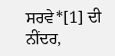ਸਰਵੇ*[1] ਦੀ ਨੀਂਦਰ,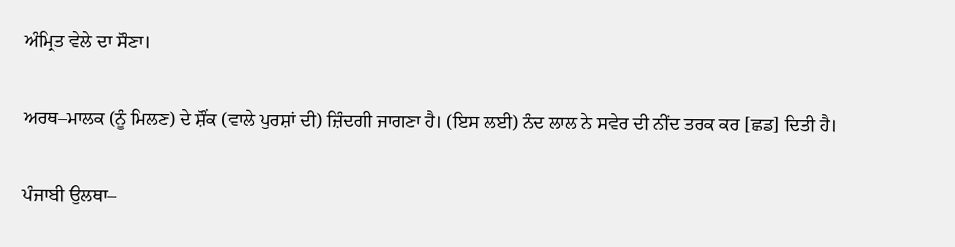ਅੰਮ੍ਰਿਤ ਵੇਲੇ ਦਾ ਸੌਣਾ।

ਅਰਥ–ਮਾਲਕ (ਨੂੰ ਮਿਲਣ) ਦੇ ਸ਼ੌਂਕ (ਵਾਲੇ ਪੁਰਸ਼ਾਂ ਦੀ) ਜ਼ਿੰਦਗੀ ਜਾਗਣਾ ਹੈ। (ਇਸ ਲਈ) ਨੰਦ ਲਾਲ ਨੇ ਸਵੇਰ ਦੀ ਨੀਂਦ ਤਰਕ ਕਰ [ਛਡ] ਦਿਤੀ ਹੈ।

ਪੰਜਾਬੀ ਉਲਥਾ–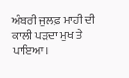ਅੰਬਰੀ ਜੁਲਫ਼ ਮਾਹੀ ਦੀ ਕਾਲੀ ਪੜਦਾ ਮੁਖ ਤੇ ਪਾਇਆ।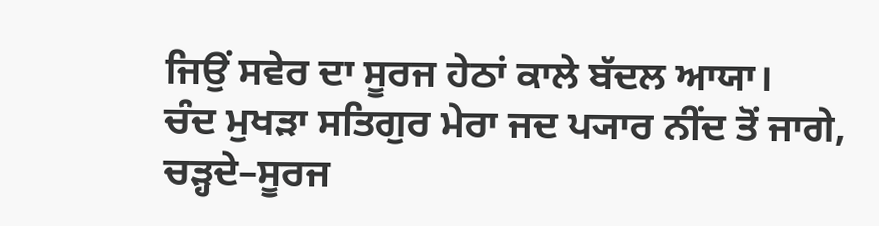ਜਿਉਂ ਸਵੇਰ ਦਾ ਸੂਰਜ ਹੇਠਾਂ ਕਾਲੇ ਬੱਦਲ ਆਯਾ।
ਚੰਦ ਮੁਖੜਾ ਸਤਿਗੁਰ ਮੇਰਾ ਜਦ ਪ੍ਯਾਰ ਨੀਂਦ ਤੋਂ ਜਾਗੇ,
ਚੜ੍ਹਦੇ–ਸੂਰਜ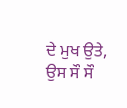ਦੇ ਮੁਖ ਉਤੇ, ਉਸ ਸੌ ਸੌ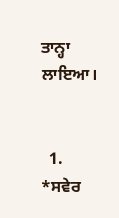ਤਾਨ੍ਹਾ ਲਾਇਆ।


  1. *ਸਵੇਰ